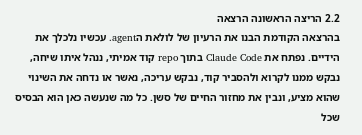2.2 הריצה הראשונה הרצאה
בהרצאה הקודמת הבנו את הרעיון של לולאת הagent. עכשיו נלכלך את הידיים. נפתח את Claude Code בתוך repo קוד אמיתי, ננהל איתו שיחה, נבקש ממנו לקרוא ולהסביר קוד, נבקש עריכה, נאשר או נדחה את השינוי שהוא מציע, ונבין את מחזור החיים של סשן. כל מה שנעשה כאן הוא הבסיס שכל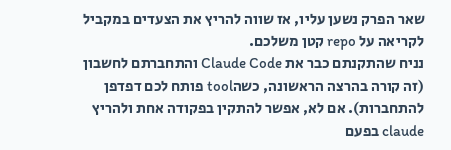שאר הפרק נשען עליו, אז שווה להריץ את הצעדים במקביל לקריאה על repo קטן משלכם.
נניח שהתקנתם כבר את Claude Code והתחברתם לחשבון (זה קורה בהרצה הראשונה, כשהtool פותח לכם דפדפן להתחברות). אם לא, אפשר להתקין בפקודה אחת ולהריץ claude בפעם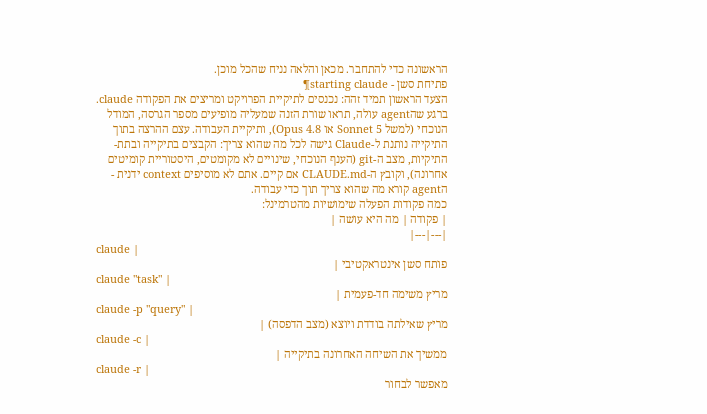הראשונה כדי להתחבר. מכאן והלאה נניח שהכל מוכן.
פתיחת סשן - starting claude¶
הצעד הראשון תמיד זהה: נכנסים לתיקיית הפרויקט ומריצים את הפקודה claude.
ברגע שהagent עולה, תראו שורת הזנה שמעליה מופיעים מספר הגרסה, המודל הנוכחי (למשל Sonnet 5 או Opus 4.8), ותיקיית העבודה. עצם ההרצה בתוך התיקייה נותנת ל-Claude גישה לכל מה שהוא צריך: הקבצים בתיקייה ובתת-התיקיות, מצב ה-git (הענף הנוכחי, שינויים לא מקומטים, היסטוריית קומיטים אחרונה), וקובץ ה-CLAUDE.md אם קיים. אתם לא מוסיפים context ידנית - הagent קורא מה שהוא צריך תוך כדי עבודה.
כמה פקודות הפעלה שימושיות מהטרמינל:
| פקודה | מה היא עושה |
|---|---|
claude |
פותח סשן אינטראקטיבי |
claude "task" |
מריץ משימה חד-פעמית |
claude -p "query" |
מריץ שאילתה בודדת ויוצא (מצב הדפסה) |
claude -c |
ממשיך את השיחה האחרונה בתיקייה |
claude -r |
מאפשר לבחור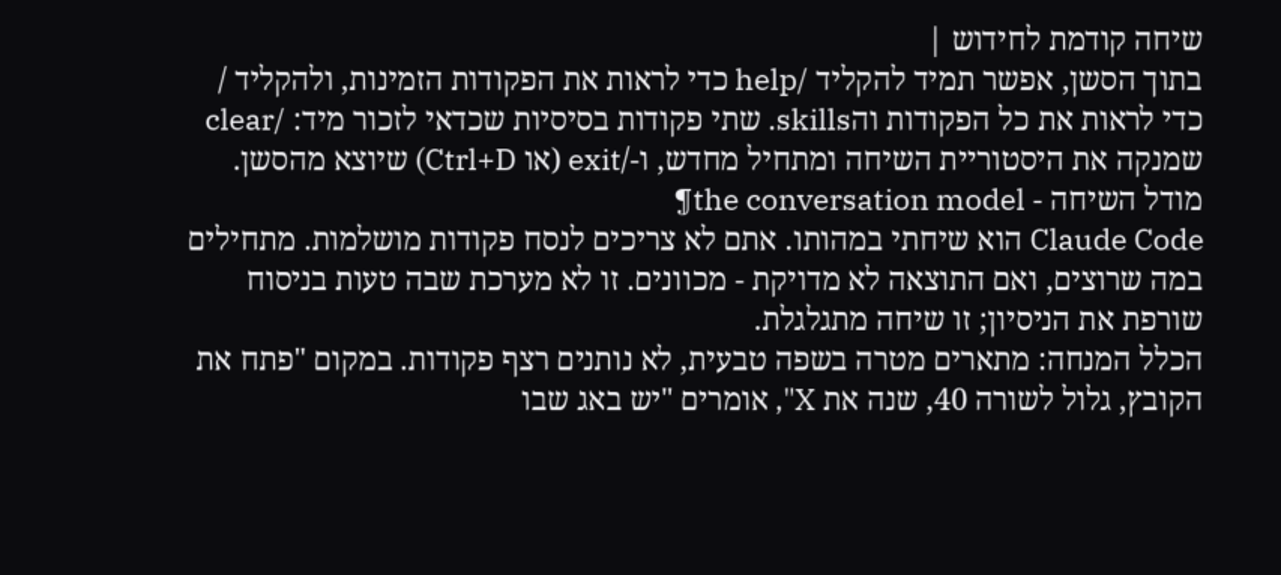שיחה קודמת לחידוש |
בתוך הסשן, אפשר תמיד להקליד /help כדי לראות את הפקודות הזמינות, ולהקליד / כדי לראות את כל הפקודות והskills. שתי פקודות בסיסיות שכדאי לזכור מיד: /clear שמנקה את היסטוריית השיחה ומתחיל מחדש, ו-/exit (או Ctrl+D) שיוצא מהסשן.
מודל השיחה - the conversation model¶
Claude Code הוא שיחתי במהותו. אתם לא צריכים לנסח פקודות מושלמות. מתחילים במה שרוצים, ואם התוצאה לא מדויקת - מכוונים. זו לא מערכת שבה טעות בניסוח שורפת את הניסיון; זו שיחה מתגלגלת.
הכלל המנחה: מתארים מטרה בשפה טבעית, לא נותנים רצף פקודות. במקום "פתח את הקובץ, גלול לשורה 40, שנה את X", אומרים "יש באג שבו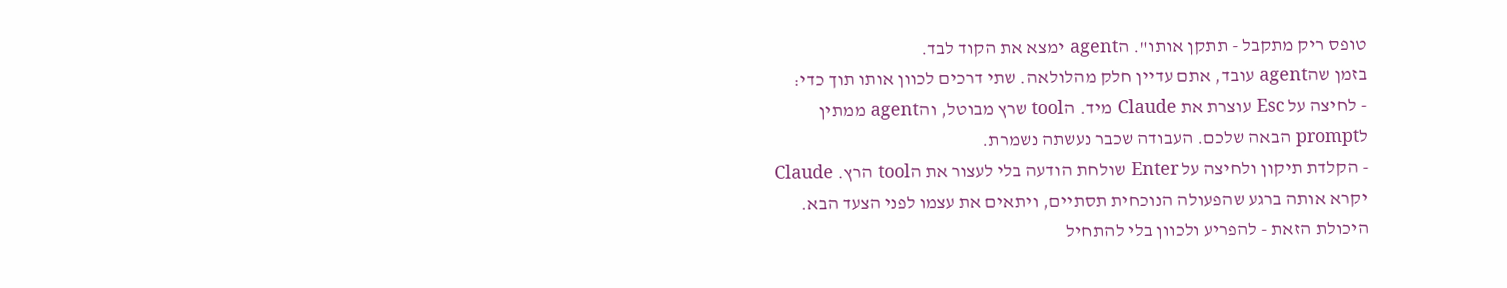טופס ריק מתקבל - תתקן אותו". הagent ימצא את הקוד לבד.
בזמן שהagent עובד, אתם עדיין חלק מהלולאה. שתי דרכים לכוון אותו תוך כדי:
- לחיצה על Esc עוצרת את Claude מיד. הtool שרץ מבוטל, והagent ממתין לprompt הבאה שלכם. העבודה שכבר נעשתה נשמרת.
- הקלדת תיקון ולחיצה על Enter שולחת הודעה בלי לעצור את הtool הרץ. Claude יקרא אותה ברגע שהפעולה הנוכחית תסתיים, ויתאים את עצמו לפני הצעד הבא.
היכולת הזאת - להפריע ולכוון בלי להתחיל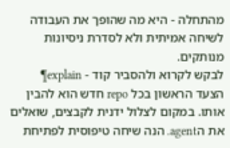מהתחלה - היא מה שהופך את העבודה לשיחה אמיתית ולא לסדרת ניסיונות מנותקים.
לבקש לקרוא ולהסביר קוד - explain¶
הצעד הראשון בכל repo חדש הוא להבין אותו. במקום לצלול ידנית לקבצים, שואלים את הagent. הנה שיחה טיפוסית לפתיחת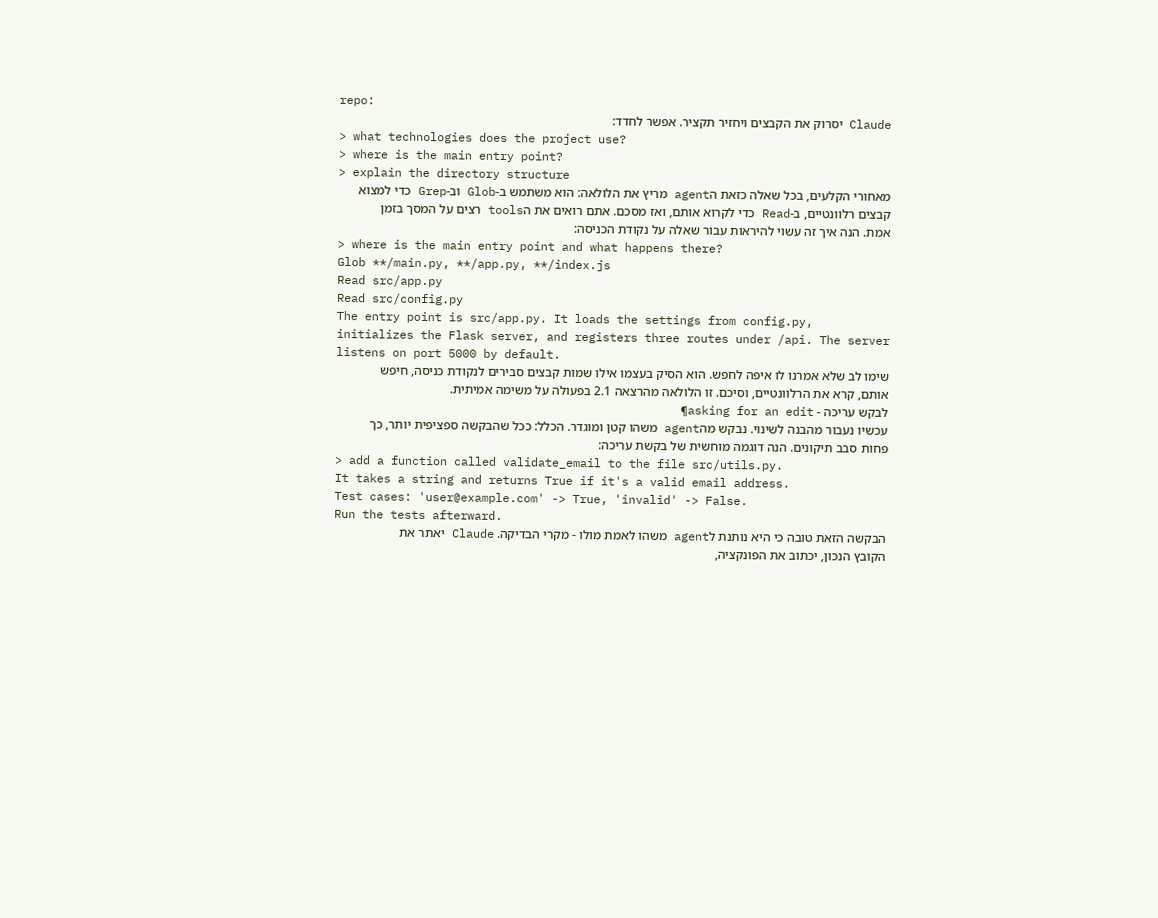repo:
Claude יסרוק את הקבצים ויחזיר תקציר. אפשר לחדד:
> what technologies does the project use?
> where is the main entry point?
> explain the directory structure
מאחורי הקלעים, בכל שאלה כזאת הagent מריץ את הלולאה: הוא משתמש ב-Glob וב-Grep כדי למצוא קבצים רלוונטיים, ב-Read כדי לקרוא אותם, ואז מסכם. אתם רואים את הtools רצים על המסך בזמן אמת. הנה איך זה עשוי להיראות עבור שאלה על נקודת הכניסה:
> where is the main entry point and what happens there?
Glob **/main.py, **/app.py, **/index.js
Read src/app.py
Read src/config.py
The entry point is src/app.py. It loads the settings from config.py,
initializes the Flask server, and registers three routes under /api. The server
listens on port 5000 by default.
שימו לב שלא אמרנו לו איפה לחפש. הוא הסיק בעצמו אילו שמות קבצים סבירים לנקודת כניסה, חיפש אותם, קרא את הרלוונטיים, וסיכם. זו הלולאה מהרצאה 2.1 בפעולה על משימה אמיתית.
לבקש עריכה - asking for an edit¶
עכשיו נעבור מהבנה לשינוי. נבקש מהagent משהו קטן ומוגדר. הכלל: ככל שהבקשה ספציפית יותר, כך פחות סבב תיקונים. הנה דוגמה מוחשית של בקשת עריכה:
> add a function called validate_email to the file src/utils.py.
It takes a string and returns True if it's a valid email address.
Test cases: 'user@example.com' -> True, 'invalid' -> False.
Run the tests afterward.
הבקשה הזאת טובה כי היא נותנת לagent משהו לאמת מולו - מקרי הבדיקה. Claude יאתר את הקובץ הנכון, יכתוב את הפונקציה,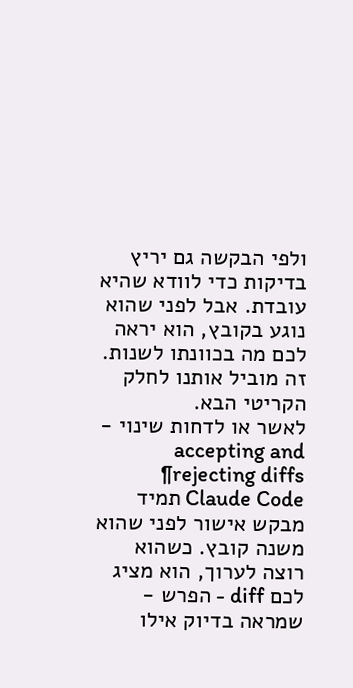ולפי הבקשה גם יריץ בדיקות כדי לוודא שהיא עובדת. אבל לפני שהוא נוגע בקובץ, הוא יראה לכם מה בכוונתו לשנות. זה מוביל אותנו לחלק הקריטי הבא.
לאשר או לדחות שינוי - accepting and rejecting diffs¶
Claude Code תמיד מבקש אישור לפני שהוא משנה קובץ. כשהוא רוצה לערוך, הוא מציג לכם diff - הפרש - שמראה בדיוק אילו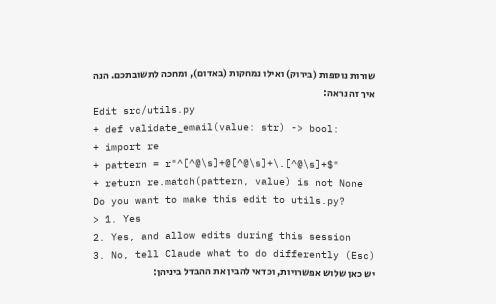שורות נוספות (בירוק) ואילו נמחקות (באדום), ומחכה לתשובתכם. הנה איך זה נראה:
Edit src/utils.py
+ def validate_email(value: str) -> bool:
+ import re
+ pattern = r"^[^@\s]+@[^@\s]+\.[^@\s]+$"
+ return re.match(pattern, value) is not None
Do you want to make this edit to utils.py?
> 1. Yes
2. Yes, and allow edits during this session
3. No, tell Claude what to do differently (Esc)
יש כאן שלוש אפשרויות, וכדאי להבין את ההבדל ביניהן: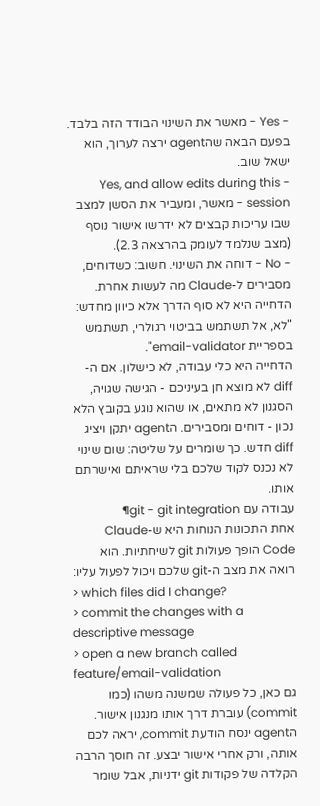- Yes - מאשר את השינוי הבודד הזה בלבד. בפעם הבאה שהagent ירצה לערוך, הוא ישאל שוב.
- Yes, and allow edits during this session - מאשר, ומעביר את הסשן למצב שבו עריכות קבצים לא ידרשו אישור נוסף (מצב שנלמד לעומק בהרצאה 2.3).
- No - דוחה את השינוי. חשוב: כשדוחים, מסבירים ל-Claude מה לעשות אחרת. הדחייה היא לא סוף הדרך אלא כיוון מחדש: "לא, אל תשתמש בביטוי רגולרי, תשתמש בספריית email-validator".
הדחייה היא כלי עבודה, לא כישלון. אם ה-diff לא מוצא חן בעיניכם - הגישה שגויה, הסגנון לא מתאים, או שהוא נוגע בקובץ הלא נכון - דוחים ומסבירים. הagent יתקן ויציג diff חדש. כך שומרים על שליטה: שום שינוי לא נכנס לקוד שלכם בלי שראיתם ואישרתם אותו.
עבודה עם git - git integration¶
אחת התכונות הנוחות היא ש-Claude Code הופך פעולות git לשיחתיות. הוא רואה את מצב ה-git שלכם ויכול לפעול עליו:
> which files did I change?
> commit the changes with a descriptive message
> open a new branch called feature/email-validation
גם כאן, כל פעולה שמשנה משהו (כמו commit) עוברת דרך אותו מנגנון אישור. הagent ינסח הודעת commit, יראה לכם אותה, ורק אחרי אישור יבצע. זה חוסך הרבה הקלדה של פקודות git ידניות, אבל שומר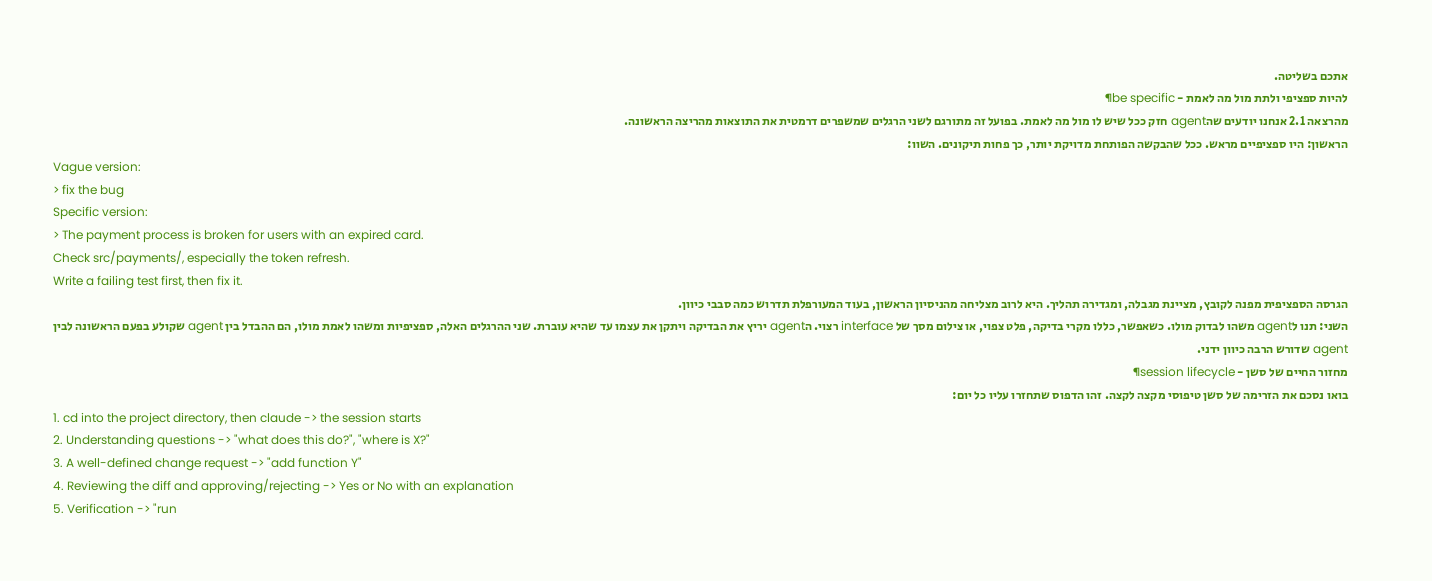אתכם בשליטה.
להיות ספציפי ולתת מול מה לאמת - be specific¶
מהרצאה 2.1 אנחנו יודעים שהagent חזק ככל שיש לו מול מה לאמת. בפועל זה מתורגם לשני הרגלים שמשפרים דרמטית את התוצאות מהריצה הראשונה.
הראשון: היו ספציפיים מראש. ככל שהבקשה הפותחת מדויקת יותר, כך פחות תיקונים. השוו:
Vague version:
> fix the bug
Specific version:
> The payment process is broken for users with an expired card.
Check src/payments/, especially the token refresh.
Write a failing test first, then fix it.
הגרסה הספציפית מפנה לקובץ, מציינת מגבלה, ומגדירה תהליך. היא לרוב מצליחה מהניסיון הראשון, בעוד המעורפלת תדרוש כמה סבבי כיוון.
השני: תנו לagent משהו לבדוק מולו. כשאפשר, כללו מקרי בדיקה, פלט צפוי, או צילום מסך של interface רצוי. הagent יריץ את הבדיקה ויתקן את עצמו עד שהיא עוברת. שני ההרגלים האלה, ספציפיות ומשהו לאמת מולו, הם ההבדל בין agent שקולע בפעם הראשונה לבין agent שדורש הרבה כיוון ידני.
מחזור החיים של סשן - session lifecycle¶
בואו נסכם את הזרימה של סשן טיפוסי מקצה לקצה. זהו הדפוס שתחזרו עליו כל יום:
1. cd into the project directory, then claude -> the session starts
2. Understanding questions -> "what does this do?", "where is X?"
3. A well-defined change request -> "add function Y"
4. Reviewing the diff and approving/rejecting -> Yes or No with an explanation
5. Verification -> "run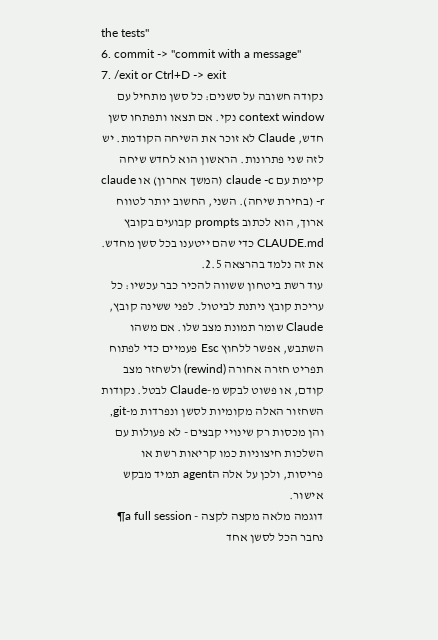the tests"
6. commit -> "commit with a message"
7. /exit or Ctrl+D -> exit
נקודה חשובה על סשנים: כל סשן מתחיל עם context window נקי. אם תצאו ותפתחו סשן חדש, Claude לא זוכר את השיחה הקודמת. יש לזה שני פתרונות. הראשון הוא לחדש שיחה קיימת עם claude -c (המשך אחרון) או claude -r (בחירת שיחה). השני, החשוב יותר לטווח ארוך, הוא לכתוב prompts קבועים בקובץ CLAUDE.md כדי שהם ייטענו בכל סשן מחדש. את זה נלמד בהרצאה 2.5.
עוד רשת ביטחון ששווה להכיר כבר עכשיו: כל עריכת קובץ ניתנת לביטול. לפני ששינה קובץ, Claude שומר תמונת מצב שלו. אם משהו השתבש, אפשר ללחוץ Esc פעמיים כדי לפתוח תפריט חזרה אחורה (rewind) ולשחזר מצב קודם, או פשוט לבקש מ-Claude לבטל. נקודות השחזור האלה מקומיות לסשן ונפרדות מ-git, והן מכסות רק שינויי קבצים - לא פעולות עם השלכות חיצוניות כמו קריאות רשת או פריסות, ולכן על אלה הagent תמיד מבקש אישור.
דוגמה מלאה מקצה לקצה - a full session¶
נחבר הכל לסשן אחד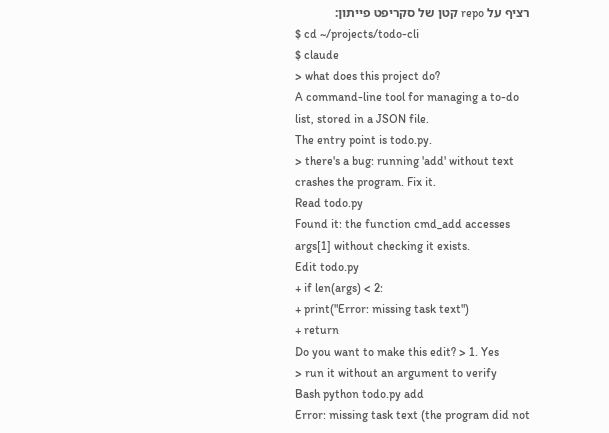רציף על repo קטן של סקריפט פייתון:
$ cd ~/projects/todo-cli
$ claude
> what does this project do?
A command-line tool for managing a to-do list, stored in a JSON file.
The entry point is todo.py.
> there's a bug: running 'add' without text crashes the program. Fix it.
Read todo.py
Found it: the function cmd_add accesses args[1] without checking it exists.
Edit todo.py
+ if len(args) < 2:
+ print("Error: missing task text")
+ return
Do you want to make this edit? > 1. Yes
> run it without an argument to verify
Bash python todo.py add
Error: missing task text (the program did not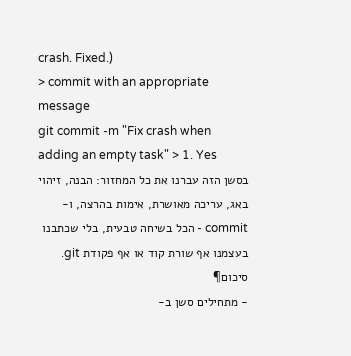crash. Fixed.)
> commit with an appropriate message
git commit -m "Fix crash when adding an empty task" > 1. Yes
בסשן הזה עברנו את כל המחזור: הבנה, זיהוי באג, עריכה מאושרת, אימות בהרצה, ו-commit - הכל בשיחה טבעית, בלי שכתבנו בעצמנו אף שורת קוד או אף פקודת git.
סיכום¶
- מתחילים סשן ב-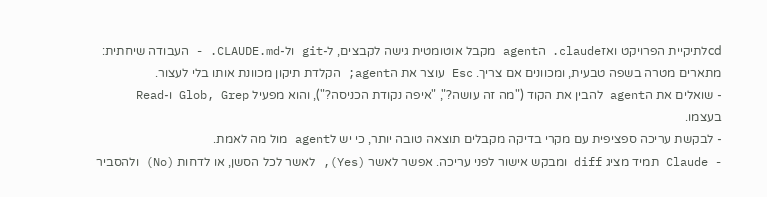cdלתיקיית הפרויקט ואזclaude. הagent מקבל אוטומטית גישה לקבצים, ל-git ול-CLAUDE.md. - העבודה שיחתית: מתארים מטרה בשפה טבעית, ומכוונים אם צריך. Esc עוצר את הagent; הקלדת תיקון מכוונת אותו בלי לעצור.
- שואלים את הagent להבין את הקוד ("מה זה עושה?", "איפה נקודת הכניסה?"), והוא מפעיל Glob, Grep ו-Read בעצמו.
- לבקשת עריכה ספציפית עם מקרי בדיקה מקבלים תוצאה טובה יותר, כי יש לagent מול מה לאמת.
- Claude תמיד מציג diff ומבקש אישור לפני עריכה. אפשר לאשר (Yes), לאשר לכל הסשן, או לדחות (No) ולהסביר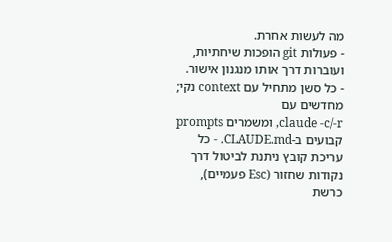מה לעשות אחרת.
- פעולות git הופכות שיחתיות, ועוברות דרך אותו מנגנון אישור.
- כל סשן מתחיל עם context נקי; מחדשים עם
claude -c/-r, ומשמרים prompts קבועים ב-CLAUDE.md. - כל עריכת קובץ ניתנת לביטול דרך נקודות שחזור (Esc פעמיים), כרשת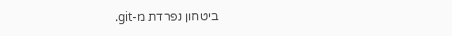ביטחון נפרדת מ-git.